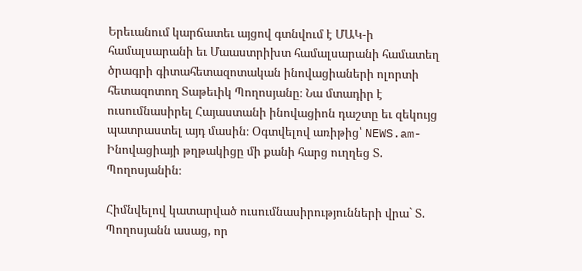Երեւանում կարճատեւ այցով գտնվում է ՄԱԿ-ի համալսարանի եւ Մաաստրիխտ համալսարանի համատեղ ծրագրի գիտահետազոտական ինովացիաների ոլորտի հետազոտող Տաթեւիկ Պողոսյանը։ Նա մտադիր է ուսումնասիրել Հայաստանի ինովացիոն դաշտը եւ զեկույց պատրաստել այդ մասին։ Օգտվելով առիթից՝ NEWS.am-Ինովացիայի թղթակիցը մի քանի հարց ուղղեց Տ. Պողոսյանին։

Հիմնվելով կատարված ուսումնասիրությունների վրա` Տ. Պողոսյանն ասաց, որ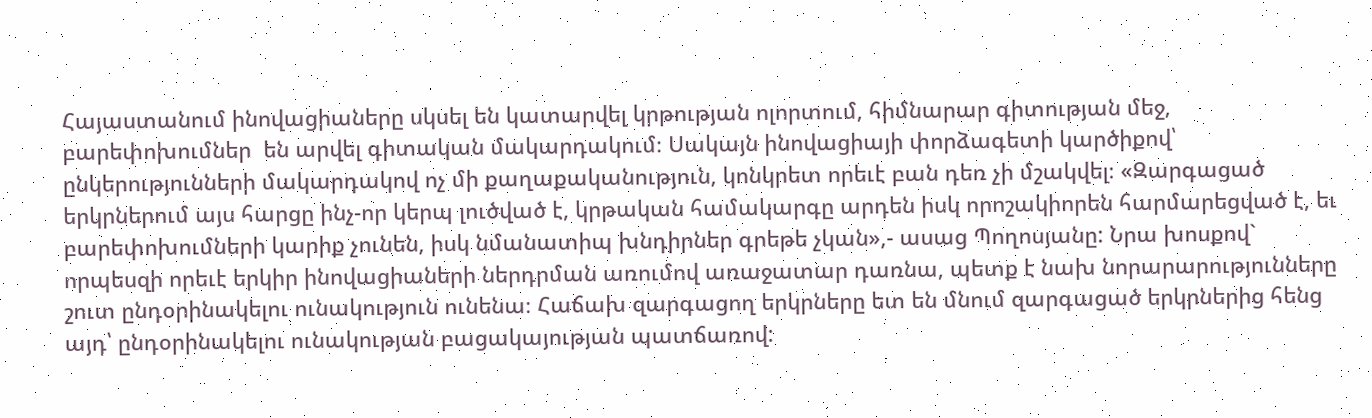Հայաստանում ինովացիաները սկսել են կատարվել կրթության ոլորտում, հիմնարար գիտության մեջ, բարեփոխումներ  են արվել գիտական մակարդակում։ Սակայն ինովացիայի փորձագետի կարծիքով՝ ընկերությունների մակարդակով ոչ մի քաղաքականություն, կոնկրետ որեւէ բան դեռ չի մշակվել։ «Զարգացած երկրներում այս հարցը ինչ-որ կերպ լուծված է, կրթական համակարգը արդեն իսկ որոշակիորեն հարմարեցված է, եւ բարեփոխումների կարիք չունեն, իսկ նմանատիպ խնդիրներ գրեթե չկան»,- ասաց Պողոսյանը: Նրա խոսքով` որպեսզի որեւէ երկիր ինովացիաների ներդրման առումով առաջատար դառնա, պետք է նախ նորարարությունները շուտ ընդօրինակելու ունակություն ունենա։ Հաճախ զարգացող երկրները ետ են մնում զարգացած երկրներից հենց այդ՝ ընդօրինակելու ունակության բացակայության պատճառով: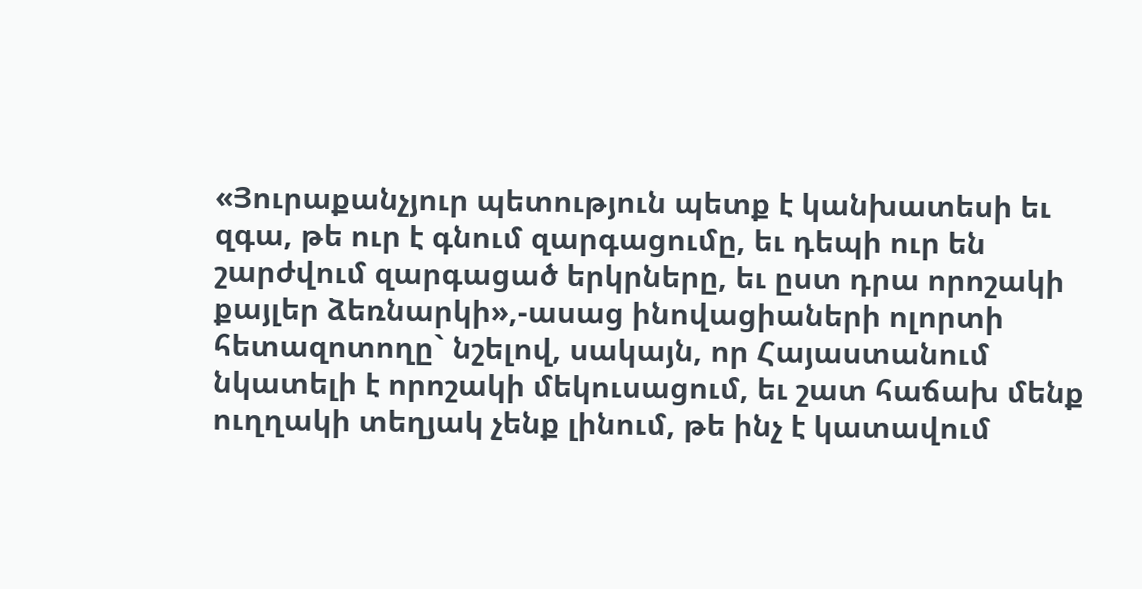«Յուրաքանչյուր պետություն պետք է կանխատեսի եւ զգա, թե ուր է գնում զարգացումը, եւ դեպի ուր են շարժվում զարգացած երկրները, եւ ըստ դրա որոշակի քայլեր ձեռնարկի»,-ասաց ինովացիաների ոլորտի հետազոտողը` նշելով, սակայն, որ Հայաստանում նկատելի է որոշակի մեկուսացում, եւ շատ հաճախ մենք ուղղակի տեղյակ չենք լինում, թե ինչ է կատավում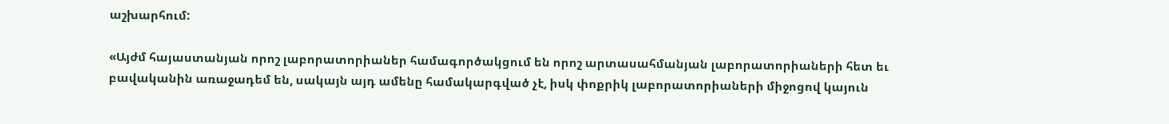աշխարհում:

«Այժմ հայաստանյան որոշ լաբորատորիաներ համագործակցում են որոշ արտասահմանյան լաբորատորիաների հետ եւ բավականին առաջադեմ են, սակայն այդ ամենը համակարգված չէ, իսկ փոքրիկ լաբորատորիաների միջոցով կայուն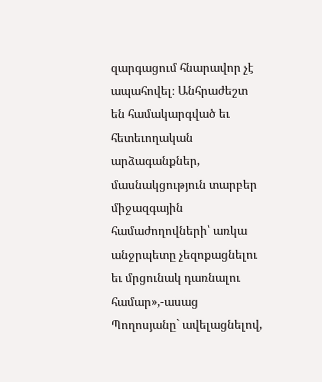զարգացում հնարավոր չէ ապահովել։ Անհրաժեշտ են համակարգված եւ հետեւողական արձագանքներ, մասնակցություն տարբեր միջազգային համաժողովների՝ առկա անջրպետը չեզոքացնելու եւ մրցունակ դառնալու համար»,-ասաց Պողոսյանը` ավելացնելով,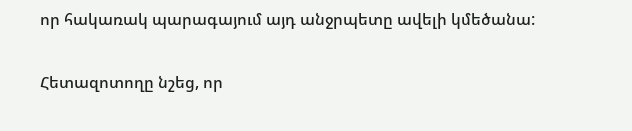որ հակառակ պարագայում այդ անջրպետը ավելի կմեծանա:

Հետազոտողը նշեց, որ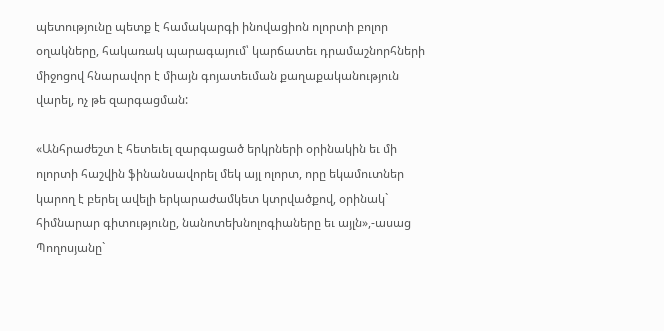պետությունը պետք է համակարգի ինովացիոն ոլորտի բոլոր օղակները, հակառակ պարագայում՝ կարճատեւ դրամաշնորհների միջոցով հնարավոր է միայն գոյատեւման քաղաքականություն վարել, ոչ թե զարգացման:

«Անհրաժեշտ է հետեւել զարգացած երկրների օրինակին եւ մի ոլորտի հաշվին ֆինանսավորել մեկ այլ ոլորտ, որը եկամուտներ կարող է բերել ավելի երկարաժամկետ կտրվածքով, օրինակ` հիմնարար գիտությունը, նանոտեխնոլոգիաները եւ այլն»,-ասաց Պողոսյանը`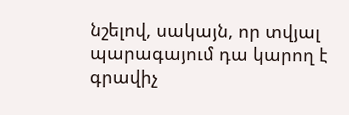նշելով, սակայն, որ տվյալ պարագայում դա կարող է գրավիչ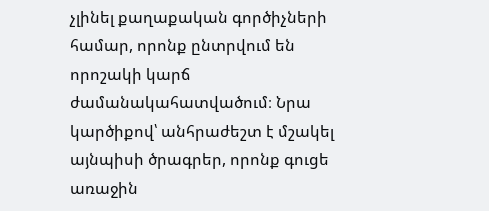չլինել քաղաքական գործիչների համար, որոնք ընտրվում են որոշակի կարճ ժամանակահատվածում։ Նրա կարծիքով՝ անհրաժեշտ է մշակել այնպիսի ծրագրեր, որոնք գուցե առաջին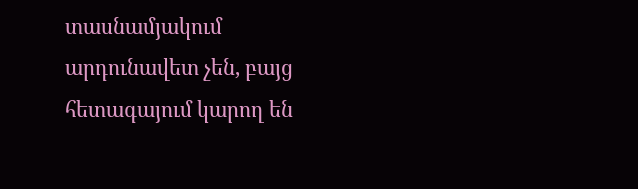տասնամյակում արդունավետ չեն, բայց հետագայում կարող են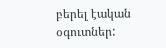բերել էական օգուտներ: